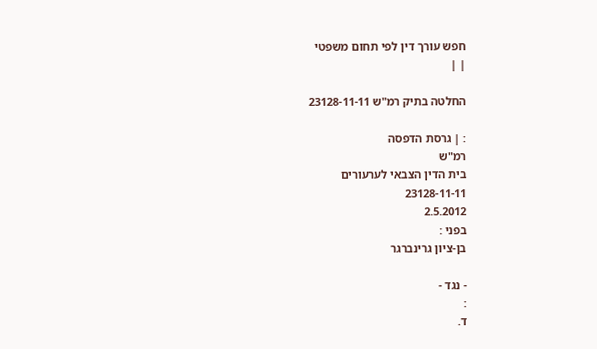חפש עורך דין לפי תחום משפטי
| |

החלטה בתיק רמ"ש 23128-11-11

: | גרסת הדפסה
רמ"ש
בית הדין הצבאי לערעורים
23128-11-11
2.5.2012
בפני :
בן-ציון גרינברגר

- נגד -
:
ד.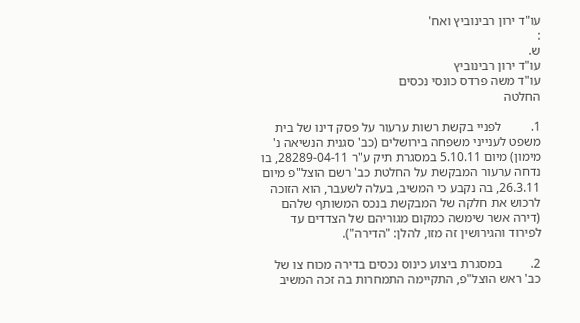עו"ד ירון רבינוביץ ואח'
:
ש.
עו"ד ירון רבינוביץ
עו"ד משה פרדס כונסי נכסים
החלטה

1.         לפניי בקשת רשות ערעור על פסק דינו של בית משפט לענייני משפחה בירושלים (כב' סגנית הנשיאה נ' מימון) מיום 5.10.11 במסגרת תיק ע"ר 28289-04-11, בו נדחה ערעור המבקשת על החלטת כב' רשם הוצל"פ מיום 26.3.11, בה נקבע כי המשיב, בעלה לשעבר, הוא הזוכה לרכוש את חלקה של המבקשת בנכס המשותף שלהם (דירה אשר שימשה כמקום מגוריהם של הצדדים עד לפירוד והגירושין זה מזו, להלן: "הדירה").

2.         במסגרת ביצוע כינוס נכסים בדירה מכוח צו של כב' ראש הוצל"פ, התקיימה התמחרות בה זכה המשיב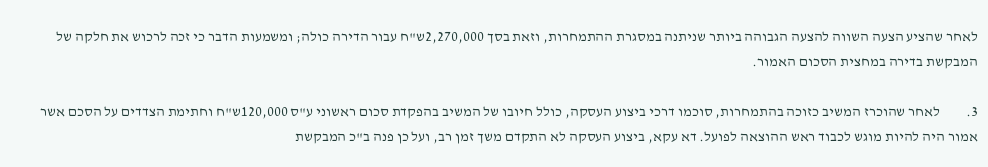לאחר שהציע הצעה השווה להצעה הגבוהה ביותר שניתנה במסגרת ההתמחרות, וזאת בסך 2,270,000ש"ח עבור הדירה כולה; ומשמעות הדבר כי זכה לרכוש את חלקה של המבקשת בדירה במחצית הסכום האמור.

3.         לאחר שהוכרז המשיב כזוכה בהתמחרות, סוכמו דרכי ביצוע העסקה, כולל חיובו של המשיב בהפקדת סכום ראשוני ע"ס 120,000ש"ח וחתימת הצדדים על הסכם אשר אמור היה להיות מוגש לכבוד ראש ההוצאה לפועל. דא עקא, ביצוע העסקה לא התקדם משך זמן רב, ועל כן פנה ב"כ המבקשת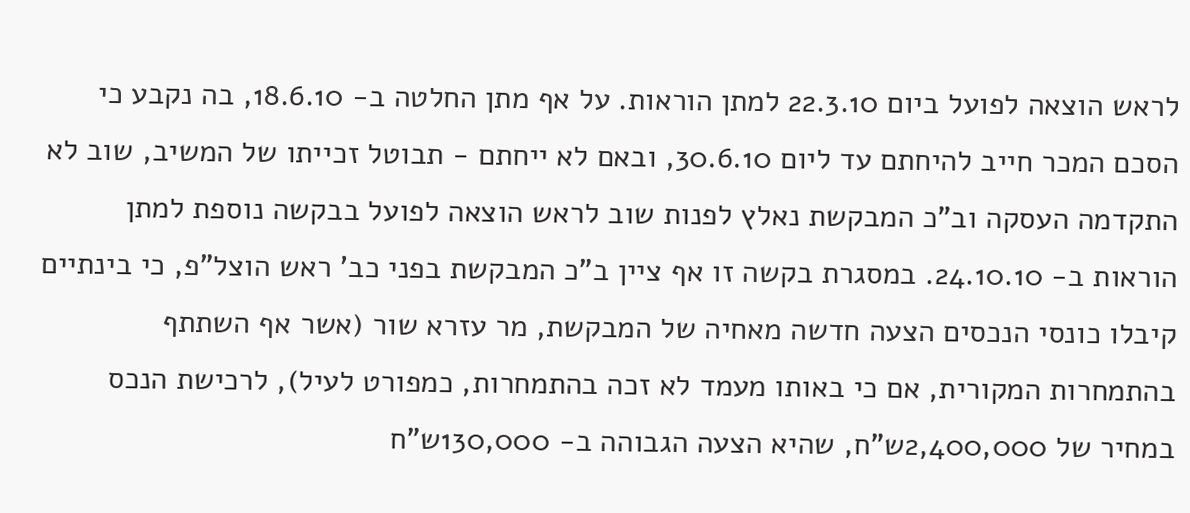לראש הוצאה לפועל ביום 22.3.10 למתן הוראות. על אף מתן החלטה ב- 18.6.10, בה נקבע כי הסכם המכר חייב להיחתם עד ליום 30.6.10, ובאם לא ייחתם - תבוטל זכייתו של המשיב, שוב לא התקדמה העסקה וב"כ המבקשת נאלץ לפנות שוב לראש הוצאה לפועל בבקשה נוספת למתן הוראות ב- 24.10.10. במסגרת בקשה זו אף ציין ב"כ המבקשת בפני כב' ראש הוצל"פ, כי בינתיים קיבלו כונסי הנכסים הצעה חדשה מאחיה של המבקשת, מר עזרא שור (אשר אף השתתף בהתמחרות המקורית, אם כי באותו מעמד לא זכה בהתמחרות, כמפורט לעיל), לרכישת הנכס במחיר של 2,400,000ש"ח, שהיא הצעה הגבוהה ב- 130,000ש"ח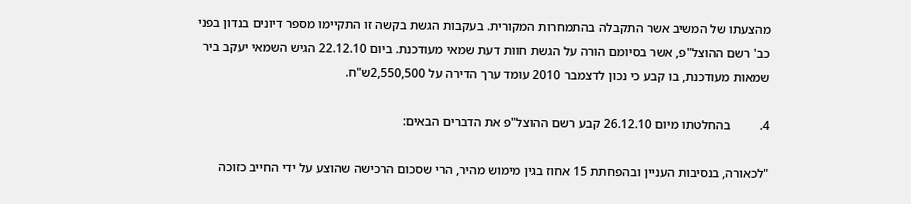מהצעתו של המשיב אשר התקבלה בהתמחרות המקורית. בעקבות הגשת בקשה זו התקיימו מספר דיונים בנדון בפני כב' רשם ההוצל"פ, אשר בסיומם הורה על הגשת חוות דעת שמאי מעודכנת. ביום 22.12.10 הגיש השמאי יעקב ביר שמאות מעודכנת, בו קבע כי נכון לדצמבר 2010 עומד ערך הדירה על 2,550,500ש"ח.

4.         בהחלטתו מיום 26.12.10 קבע רשם ההוצל"פ את הדברים הבאים:

"לכאורה, בנסיבות העניין ובהפחתת 15 אחוז בגין מימוש מהיר, הרי שסכום הרכישה שהוצע על ידי החייב כזוכה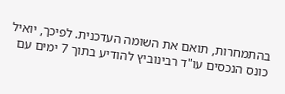בהתמחרות, תואם את השומה העדכנית. לפיכך, יואיל כונס הנכסים עו"ד רבינוביץ להודיע בתוך 7 ימים עם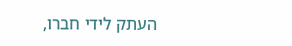העתק לידי חברו,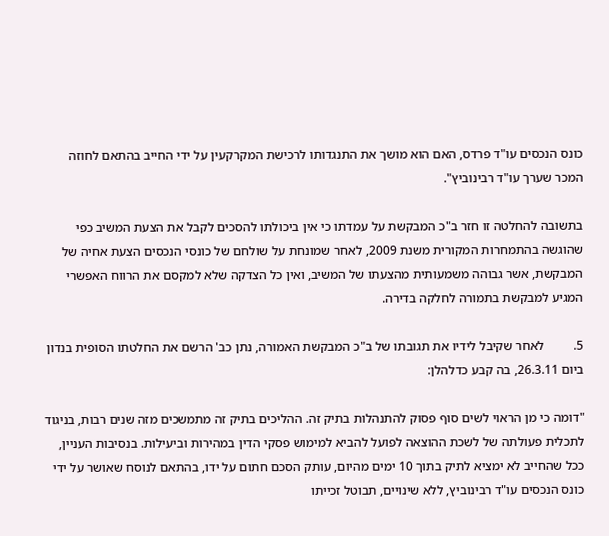כונס הנכסים עו"ד פרדס, האם הוא מושך את התנגדותו לרכישת המקרקעין על ידי החייב בהתאם לחוזה המכר שערך עו"ד רבינוביץ".

בתשובה להחלטה זו חזר ב"כ המבקשת על עמדתו כי אין ביכולתו להסכים לקבל את הצעת המשיב כפי שהוגשה בהתמחרות המקורית משנת 2009, לאחר שמונחת על שולחם של כונסי הנכסים הצעת אחיה של המבקשת, אשר גבוהה משמעותית מהצעתו של המשיב, ואין כל הצדקה שלא למקסם את הרווח האפשרי המגיע למבקשת בתמורה לחלקה בדירה.

5.         לאחר שקיבל לידיו את תגובתו של ב"כ המבקשת האמורה, נתן כב' הרשם את החלטתו הסופית בנדון ביום 26.3.11, בה קבע כדלהלן:

"דומה כי מן הראוי לשים סוף פסוק להתנהלות בתיק זה. ההליכים בתיק זה מתמשכים מזה שנים רבות, בניגוד לתכלית פעולתה של לשכת ההוצאה לפועל להביא למימוש פסקי הדין במהירות וביעילות. בנסיבות העניין, ככל שהחייב לא ימציא לתיק בתוך 10 ימים מהיום, עותק הסכם חתום על ידו, בהתאם לנוסח שאושר על ידי כונס הנכסים עו"ד רבינוביץ, ללא שינויים, תבוטל זכייתו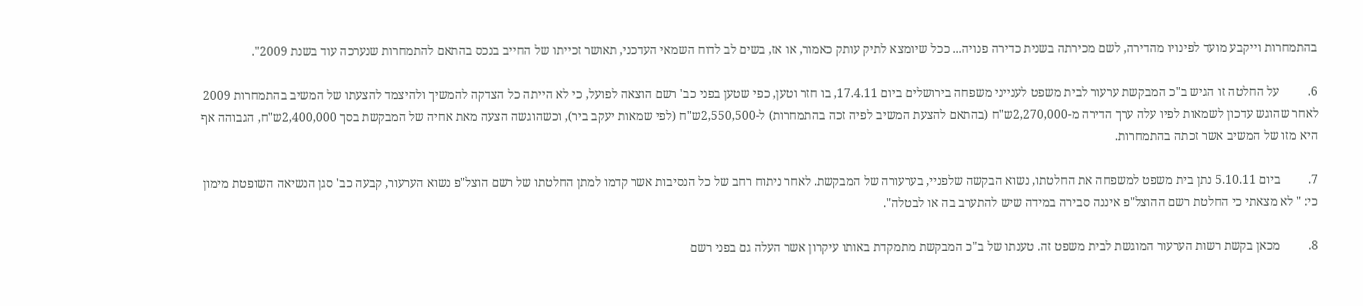בהתמחרות וייקבע מועד לפינויו מהדירה, לשם מכירתה בשנית כדירה פנויה... ככל שיומצא לתיק עותק כאמור, או אז, בשים לב לדוח השמאי העדכני, תאושר זכייתו של החייב בנכס בהתאם להתמחרות שנערכה עוד בשנת 2009".

6.         על החלטה זו הגיש ב"כ המבקשת ערעור לבית משפט לענייני משפחה בירושלים ביום 17.4.11, בו חזר וטען, כפי שטען בפני כב' רשם הוצאה לפועל, כי לא הייתה כל הצדקה להמשיך ולהיצמד להצעתו של המשיב בהתמחרות 2009 לאחר שהוגש עדכון לשמאות לפיו עלה ערך הדירה מ-2,270,000ש"ח (בהתאם להצעת המשיב לפיה זכה בהתמחרות) ל-2,550,500ש"ח (לפי שמאות יעקב ביר), וכשהוגשה הצעה מאת אחיה של המבקשת בסך 2,400,000ש"ח, הגבוהה אף היא מזו של המשיב אשר זכתה בהתמחרות.

7.         ביום 5.10.11 נתן בית משפט למשפחה את החלטתו, נשוא הבקשה שלפניי, בערעורה של המבקשת. לאחר ניתוח רחב של כל הנסיבות אשר קדמו למתן החלטתו של רשם הוצל"פ נשוא הערעור, קבעה כב' סגן הנשיאה השופטת מימון כי: " לא מצאתי כי החלטת רשם ההוצל"פ איננה סבירה במידה שיש להתערב בה או לבטלה".

8.         מכאן בקשת רשות הערעור המוגשת לבית משפט זה. טענתו של ב"כ המבקשת מתמקדת באותו עיקרון אשר העלה גם בפני רשם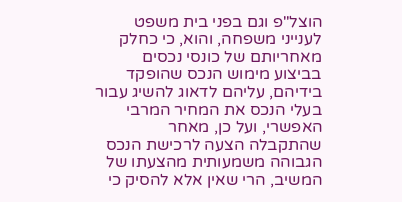הוצל"פ וגם בפני בית משפט לענייני משפחה, והוא, כי כחלק מאחריותם של כונסי נכסים בביצוע מימוש הנכס שהופקד בידיהם, עליהם לדאוג להשיג עבור בעלי הנכס את המחיר המרבי האפשרי, ועל כן, מאחר שהתקבלה הצעה לרכישת הנכס הגבוהה משמעותית מהצעתו של המשיב, הרי שאין אלא להסיק כי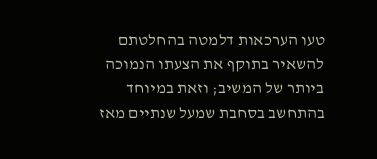טעו הערכאות דלמטה בהחלטתם להשאיר בתוקף את הצעתו הנמוכה ביותר של המשיב; וזאת במיוחד בהתחשב בסחבת שמעל שנתיים מאז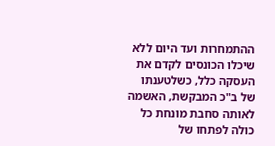ההתמחרות ועד היום ללא שיכלו הכונסים לקדם את העסקה כלל, כשלטענתו של ב"כ המבקשת, האשמה לאותה סחבת מונחת כל כולה לפתחו של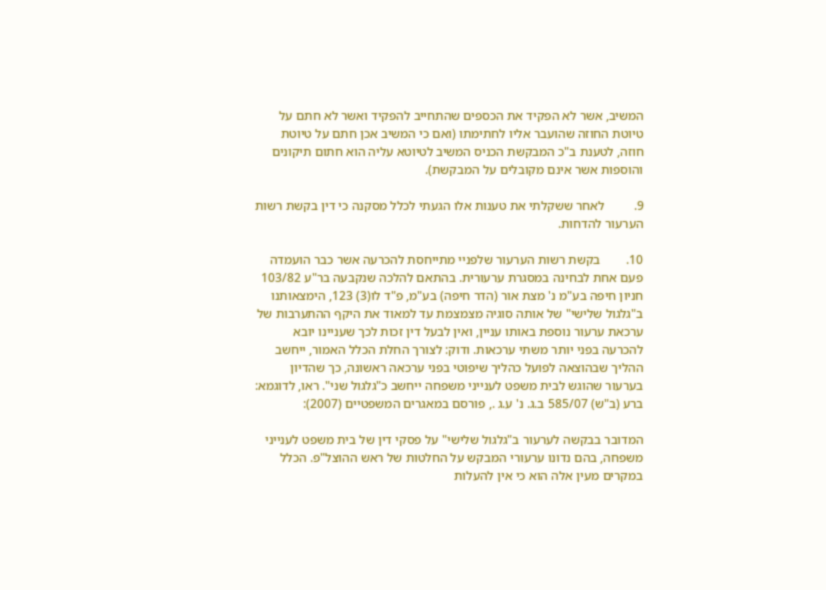המשיב, אשר לא הפקיד את הכספים שהתחייב להפקיד ואשר לא חתם על טיוטת החוזה שהועבר אליו לחתימתו (ואם כי המשיב אכן חתם על טיוטת חוזה, לטענת ב"כ המבקשת הכניס המשיב לטיוטא עליה הוא חתום תיקונים והוספות אשר אינם מקובלים על המבקשת).

9.         לאחר ששקלתי את טענות אלו הגעתי לכלל מסקנה כי דין בקשת רשות הערעור להדחות.

10.        בקשת רשות הערעור שלפניי מתייחסת להכרעה אשר כבר הועמדה פעם אחת לבחינה במסגרת ערעורית. בהתאם להלכה שנקבעה בר"ע 103/82 חניון חיפה בע"מ נ' מצת אור (הדר חיפה) בע"מ, פ"ד לו(3) 123, הימצאותנו ב"גלגול שלישי" של אותה סוגיה מצמצמת עד למאוד את היקף ההתערבות של ערכאת ערעור נוספת באותו עניין, ואין לבעל דין זכות לכך שעניינו יובא להכרעה בפני יותר משתי ערכאות. ודוק: לצורך החלת הכלל האמור, ייחשב ההליך שבהוצאה לפועל כהליך שיפוטי בפני ערכאה ראשונה, כך שהדיון בערעור שהוגש לבית משפט לענייני משפחה ייחשב כ"גלגול שני". ראו, לדוגמא: ברע (ב"ש) 585/07 ב.ג. נ' ע.ג ., פורסם במאגרים המשפטיים (2007):

המדובר בבקשה לערעור ב"גלגול שלישי" על פסקי דין של בית משפט לענייני משפחה, בהם נדונו ערעורי המבקש על החלטות של ראש ההוצל"פ. הכלל במקרים מעין אלה הוא כי אין להעלות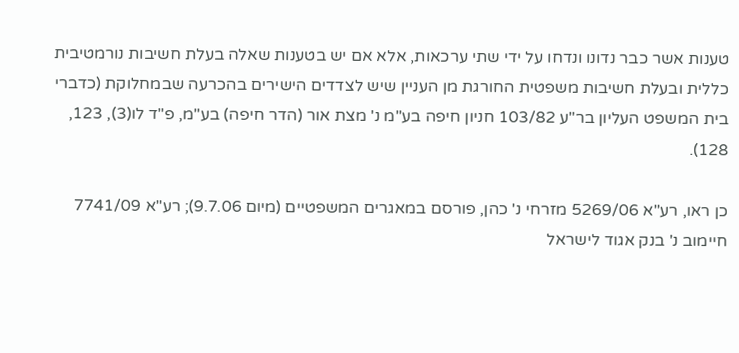טענות אשר כבר נדונו ונדחו על ידי שתי ערכאות, אלא אם יש בטענות שאלה בעלת חשיבות נורמטיבית כללית ובעלת חשיבות משפטית החורגת מן העניין שיש לצדדים הישירים בהכרעה שבמחלוקת (כדברי בית המשפט העליון בר"ע 103/82 חניון חיפה בע"מ נ' מצת אור (הדר חיפה) בע"מ, פ"ד לו(3), 123, 128).

כן ראו, רע"א 5269/06 מזרחי נ' כהן, פורסם במאגרים המשפטיים (מיום 9.7.06); רע"א 7741/09 חיימוב נ' בנק אגוד לישראל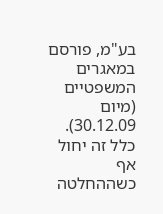בע"מ, פורסם במאגרים המשפטיים (מיום 30.12.09). כלל זה יחול אף כשההחלטה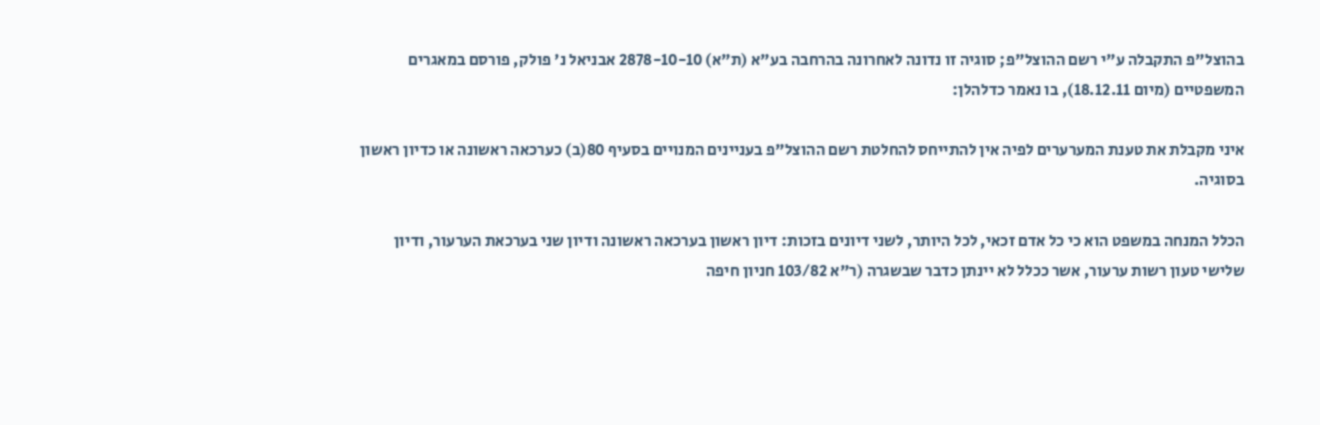בהוצל"פ התקבלה ע"י רשם ההוצל"פ; סוגיה זו נדונה לאחרונה בהרחבה בע"א (ת"א) 2878-10-10 אבניאל נ' פולק, פורסם במאגרים המשפטיים (מיום 18.12.11), בו נאמר כדלהלן:

איני מקבלת את טענת המערערים לפיה אין להתייחס להחלטת רשם ההוצל"פ בעניינים המנויים בסעיף 80(ב) כערכאה ראשונה או כדיון ראשון בסוגיה.

הכלל המנחה במשפט הוא כי כל אדם זכאי, לכל היותר, לשני דיונים בזכות: דיון ראשון בערכאה ראשונה ודיון שני בערכאת הערעור, ודיון שלישי טעון רשות ערעור, אשר ככלל לא יינתן כדבר שבשגרה (ר"א 103/82 חניון חיפה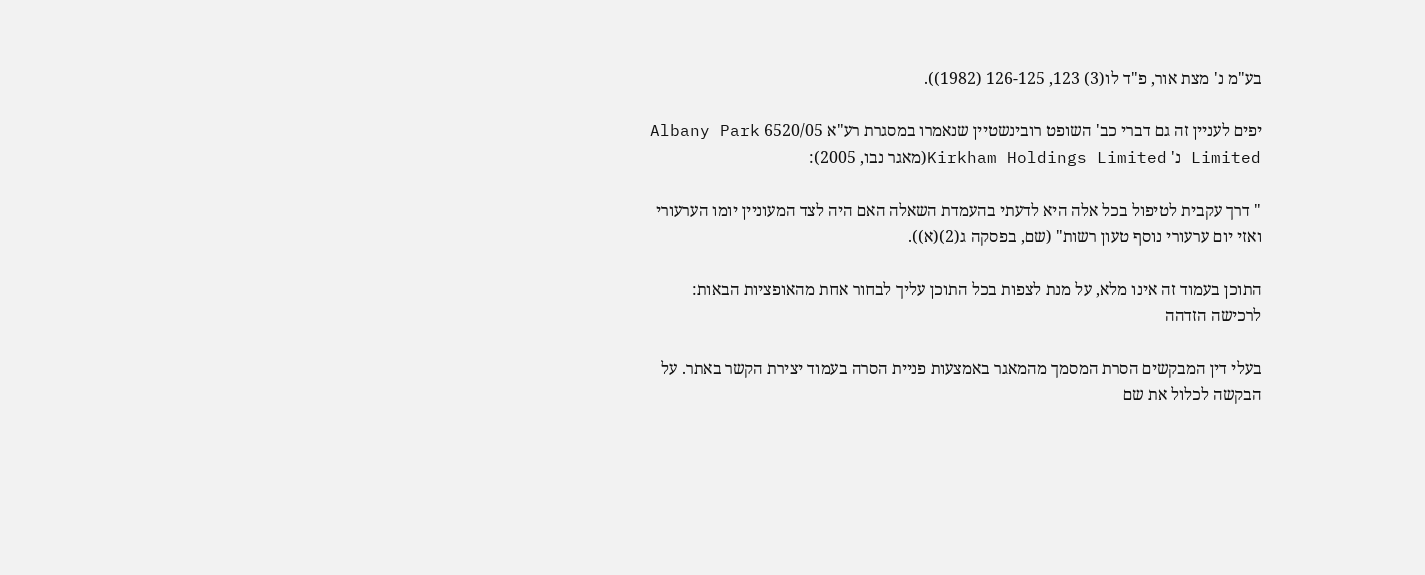בע"מ נ' מצת אור, פ"ד לו(3) 123, 126-125 (1982)).

יפים לעניין זה גם דברי כב' השופט רובינשטיין שנאמרו במסגרת רע"א 6520/05 Albany Park Limited נ' Kirkham Holdings Limited(מאגר נבו, 2005):

" דרך עקבית לטיפול בכל אלה היא לדעתי בהעמדת השאלה האם היה לצד המעוניין יומו הערעורי ואזי יום ערעורי נוסף טעון רשות" (שם, בפסקה ג(2)(א)).

התוכן בעמוד זה אינו מלא, על מנת לצפות בכל התוכן עליך לבחור אחת מהאופציות הבאות:
לרכישה הזדהה

בעלי דין המבקשים הסרת המסמך מהמאגר באמצעות פניית הסרה בעמוד יצירת הקשר באתר. על הבקשה לכלול את שם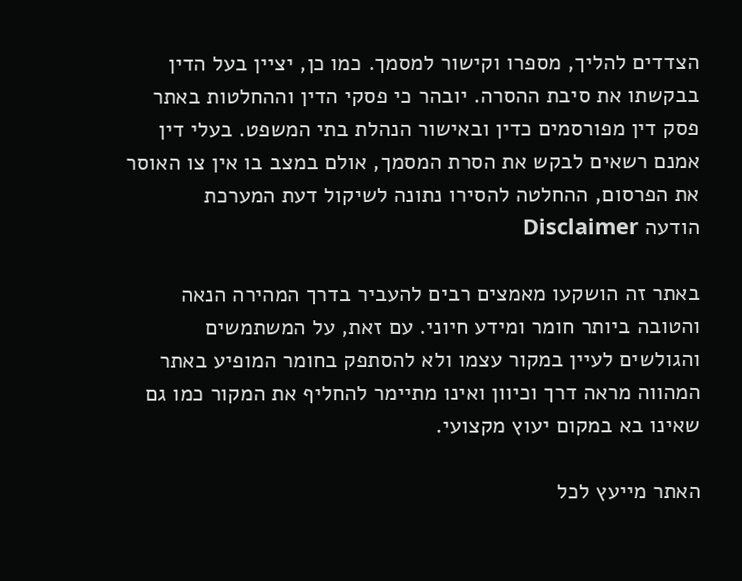הצדדים להליך, מספרו וקישור למסמך. כמו כן, יציין בעל הדין בבקשתו את סיבת ההסרה. יובהר כי פסקי הדין וההחלטות באתר פסק דין מפורסמים כדין ובאישור הנהלת בתי המשפט. בעלי דין אמנם רשאים לבקש את הסרת המסמך, אולם במצב בו אין צו האוסר את הפרסום, ההחלטה להסירו נתונה לשיקול דעת המערכת
הודעה Disclaimer

באתר זה הושקעו מאמצים רבים להעביר בדרך המהירה הנאה והטובה ביותר חומר ומידע חיוני. עם זאת, על המשתמשים והגולשים לעיין במקור עצמו ולא להסתפק בחומר המופיע באתר המהווה מראה דרך וכיוון ואינו מתיימר להחליף את המקור כמו גם שאינו בא במקום יעוץ מקצועי.

האתר מייעץ לכל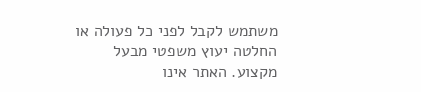משתמש לקבל לפני כל פעולה או החלטה יעוץ משפטי מבעל מקצוע. האתר אינו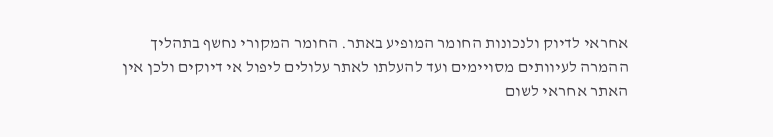אחראי לדיוק ולנכונות החומר המופיע באתר. החומר המקורי נחשף בתהליך ההמרה לעיוותים מסויימים ועד להעלתו לאתר עלולים ליפול אי דיוקים ולכן אין האתר אחראי לשום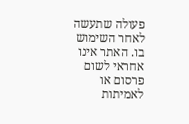פעולה שתעשה לאחר השימוש בו. האתר אינו אחראי לשום פרסום או לאמיתות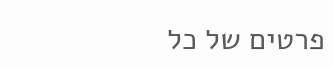פרטים של כל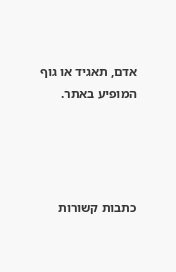אדם, תאגיד או גוף המופיע באתר.




כתבות קשורות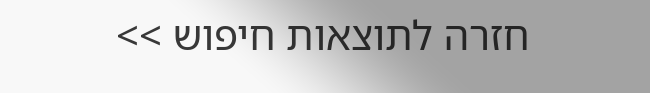חזרה לתוצאות חיפוש >>